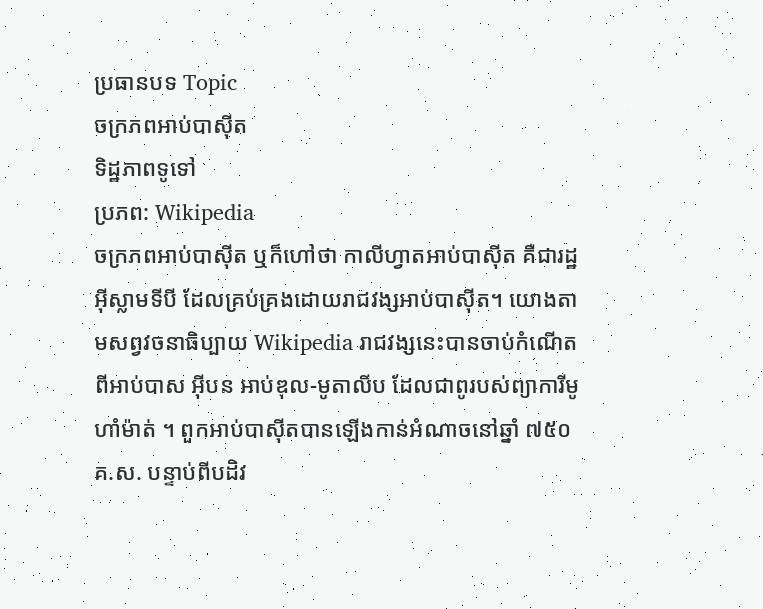ប្រធានបទ Topic
ចក្រភពអាប់បាស៊ីត
ទិដ្ឋភាពទូទៅ
ប្រភព: Wikipedia
ចក្រភពអាប់បាស៊ីត ឬក៏ហៅថា កាលីហ្វាតអាប់បាស៊ីត គឺជារដ្ឋអ៊ីស្លាមទីបី ដែលគ្រប់គ្រងដោយរាជវង្សអាប់បាស៊ីត។ យោងតាមសព្វវចនាធិប្បាយ Wikipedia រាជវង្សនេះបានចាប់កំណើតពីអាប់បាស អ៊ីបន អាប់ឌុល-មូតាលីប ដែលជាពូរបស់ព្យាការីមូហាំម៉ាត់ ។ ពួកអាប់បាស៊ីតបានឡើងកាន់អំណាចនៅឆ្នាំ ៧៥០ គ.ស. បន្ទាប់ពីបដិវ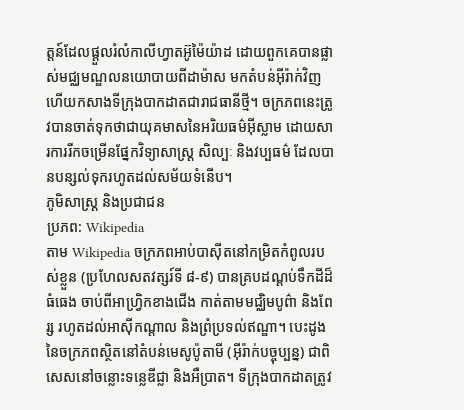ត្តន៍ដែលផ្ដួលរំលំកាលីហ្វាតអ៊ូម៉ៃយ៉ាដ ដោយពួកគេបានផ្លាស់មជ្ឈមណ្ឌលនយោបាយពីដាម៉ាស មកតំបន់អ៊ីរ៉ាក់វិញ ហើយកសាងទីក្រុងបាកដាតជារាជធានីថ្មី។ ចក្រភពនេះត្រូវបានចាត់ទុកថាជាយុគមាសនៃអរិយធម៌អ៊ីស្លាម ដោយសារការរីកចម្រើនផ្នែកវិទ្យាសាស្ត្រ សិល្បៈ និងវប្បធម៌ ដែលបានបន្សល់ទុករហូតដល់សម័យទំនើប។
ភូមិសាស្ត្រ និងប្រជាជន
ប្រភព: Wikipedia
តាម Wikipedia ចក្រភពអាប់បាស៊ីតនៅកម្រិតកំពូលរបស់ខ្លួន (ប្រហែលសតវត្សរ៍ទី ៨-៩) បានគ្របដណ្ដប់ទឹកដីដ៏ធំធេង ចាប់ពីអាហ្វ្រិកខាងជើង កាត់តាមមជ្ឈិមបូព៌ា និងពែរ្ស រហូតដល់អាស៊ីកណ្ដាល និងព្រំប្រទល់ឥណ្ឌា។ បេះដូងនៃចក្រភពស្ថិតនៅតំបន់មេសូប៉ូតាមី (អ៊ីរ៉ាក់បច្ចុប្បន្ន) ជាពិសេសនៅចន្លោះទន្លេឌីជ្លា និងអឺប្រាត។ ទីក្រុងបាកដាតត្រូវ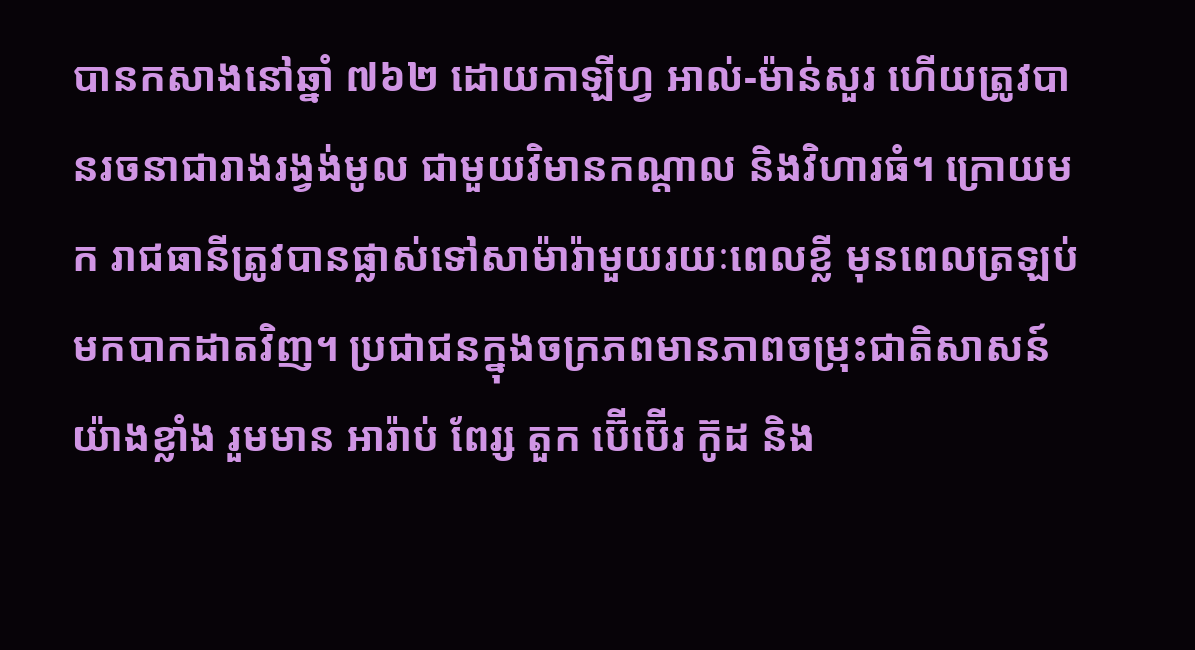បានកសាងនៅឆ្នាំ ៧៦២ ដោយកាឡីហ្វ អាល់-ម៉ាន់សួរ ហើយត្រូវបានរចនាជារាងរង្វង់មូល ជាមួយវិមានកណ្ដាល និងវិហារធំ។ ក្រោយមក រាជធានីត្រូវបានផ្លាស់ទៅសាម៉ារ៉ាមួយរយៈពេលខ្លី មុនពេលត្រឡប់មកបាកដាតវិញ។ ប្រជាជនក្នុងចក្រភពមានភាពចម្រុះជាតិសាសន៍យ៉ាងខ្លាំង រួមមាន អារ៉ាប់ ពែរ្ស តួក ប៊ើប៊ើរ ក៊ូដ និង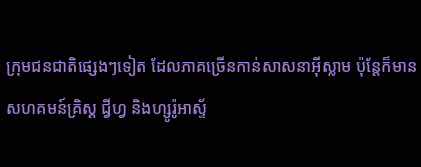ក្រុមជនជាតិផ្សេងៗទៀត ដែលភាគច្រើនកាន់សាសនាអ៊ីស្លាម ប៉ុន្តែក៏មានសហគមន៍គ្រិស្ត ជ្វីហ្វ និងហ្សូរ៉ូអាស្ទ័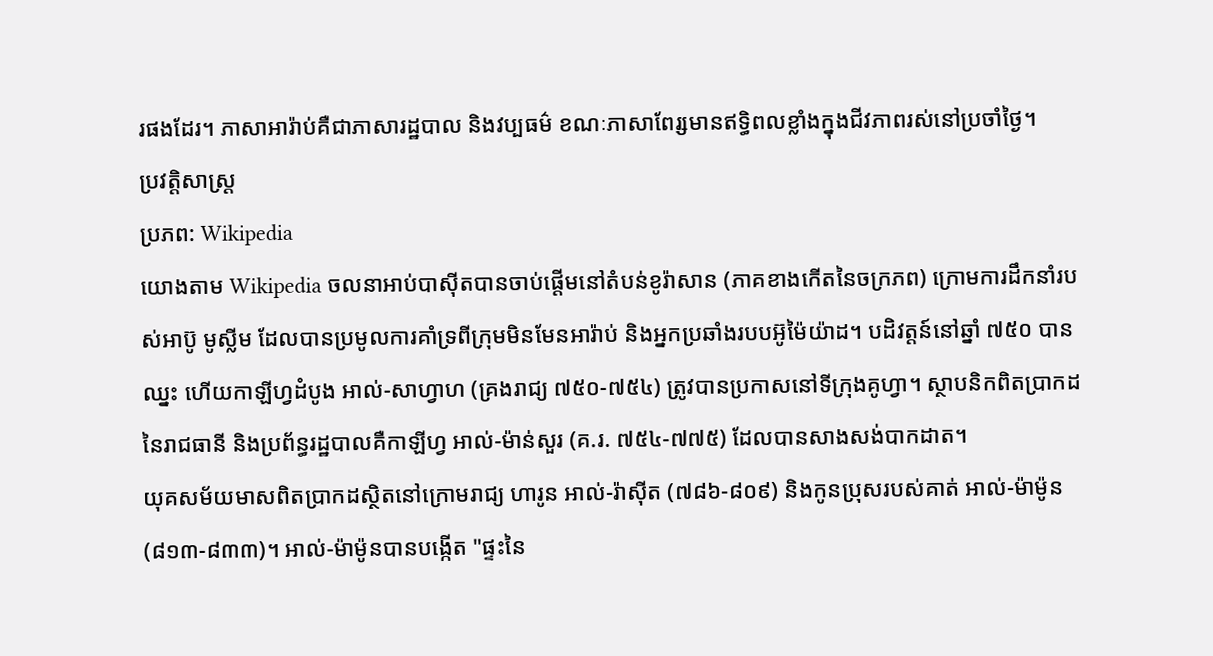រផងដែរ។ ភាសាអារ៉ាប់គឺជាភាសារដ្ឋបាល និងវប្បធម៌ ខណៈភាសាពែរ្សមានឥទ្ធិពលខ្លាំងក្នុងជីវភាពរស់នៅប្រចាំថ្ងៃ។
ប្រវត្តិសាស្ត្រ
ប្រភព: Wikipedia
យោងតាម Wikipedia ចលនាអាប់បាស៊ីតបានចាប់ផ្ដើមនៅតំបន់ខូរ៉ាសាន (ភាគខាងកើតនៃចក្រភព) ក្រោមការដឹកនាំរបស់អាប៊ូ មូស្លីម ដែលបានប្រមូលការគាំទ្រពីក្រុមមិនមែនអារ៉ាប់ និងអ្នកប្រឆាំងរបបអ៊ូម៉ៃយ៉ាដ។ បដិវត្តន៍នៅឆ្នាំ ៧៥០ បានឈ្នះ ហើយកាឡីហ្វដំបូង អាល់-សាហ្វាហ (គ្រងរាជ្យ ៧៥០-៧៥៤) ត្រូវបានប្រកាសនៅទីក្រុងគូហ្វា។ ស្ថាបនិកពិតប្រាកដនៃរាជធានី និងប្រព័ន្ធរដ្ឋបាលគឺកាឡីហ្វ អាល់-ម៉ាន់សួរ (គ.រ. ៧៥៤-៧៧៥) ដែលបានសាងសង់បាកដាត។
យុគសម័យមាសពិតប្រាកដស្ថិតនៅក្រោមរាជ្យ ហារូន អាល់-រ៉ាស៊ីត (៧៨៦-៨០៩) និងកូនប្រុសរបស់គាត់ អាល់-ម៉ាម៉ូន (៨១៣-៨៣៣)។ អាល់-ម៉ាម៉ូនបានបង្កើត "ផ្ទះនៃ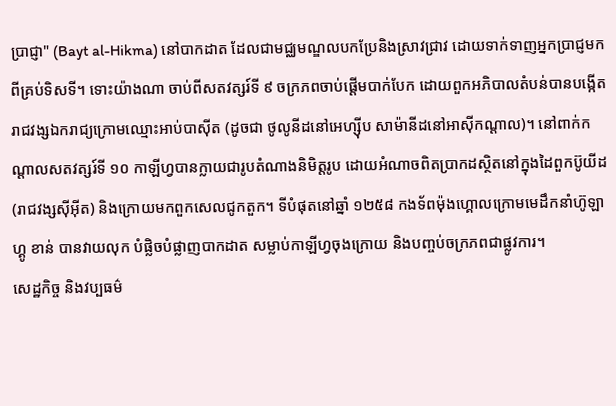ប្រាជ្ញា" (Bayt al-Hikma) នៅបាកដាត ដែលជាមជ្ឈមណ្ឌលបកប្រែនិងស្រាវជ្រាវ ដោយទាក់ទាញអ្នកប្រាជ្ញមកពីគ្រប់ទិសទី។ ទោះយ៉ាងណា ចាប់ពីសតវត្សរ៍ទី ៩ ចក្រភពចាប់ផ្ដើមបាក់បែក ដោយពួកអភិបាលតំបន់បានបង្កើតរាជវង្សឯករាជ្យក្រោមឈ្មោះអាប់បាស៊ីត (ដូចជា ថូលូនីដនៅអេហ្ស៊ីប សាម៉ានីដនៅអាស៊ីកណ្ដាល)។ នៅពាក់កណ្ដាលសតវត្សរ៍ទី ១០ កាឡីហ្វបានក្លាយជារូបតំណាងនិមិត្តរូប ដោយអំណាចពិតប្រាកដស្ថិតនៅក្នុងដៃពួកប៊ូយីដ (រាជវង្សស៊ីអ៊ីត) និងក្រោយមកពួកសេលជូកតួក។ ទីបំផុតនៅឆ្នាំ ១២៥៨ កងទ័ពម៉ុងហ្គោលក្រោមមេដឹកនាំហ៊ូឡាហ្គូ ខាន់ បានវាយលុក បំផ្លិចបំផ្លាញបាកដាត សម្លាប់កាឡីហ្វចុងក្រោយ និងបញ្ចប់ចក្រភពជាផ្លូវការ។
សេដ្ឋកិច្ច និងវប្បធម៌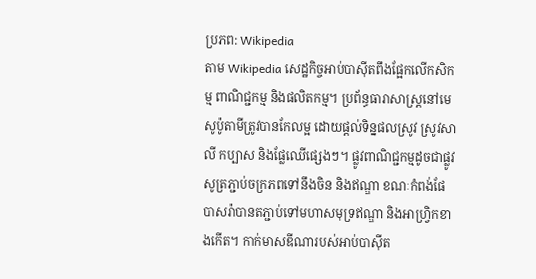ប្រភព: Wikipedia
តាម Wikipedia សេដ្ឋកិច្ចអាប់បាស៊ីតពឹងផ្អែកលើកសិកម្ម ពាណិជ្ជកម្ម និងផលិតកម្ម។ ប្រព័ន្ធធារាសាស្ត្រនៅមេសូប៉ូតាមីត្រូវបានកែលម្អ ដោយផ្ដល់ទិន្នផលស្រូវ ស្រូវសាលី កប្បាស និងផ្លែឈើផ្សេងៗ។ ផ្លូវពាណិជ្ជកម្មដូចជាផ្លូវសូត្រភ្ជាប់ចក្រភពទៅនឹងចិន និងឥណ្ឌា ខណៈកំពង់ផែបាសរ៉ាបានតភ្ជាប់ទៅមហាសមុទ្រឥណ្ឌា និងអាហ្វ្រិកខាងកើត។ កាក់មាសឌីណារបស់អាប់បាស៊ីត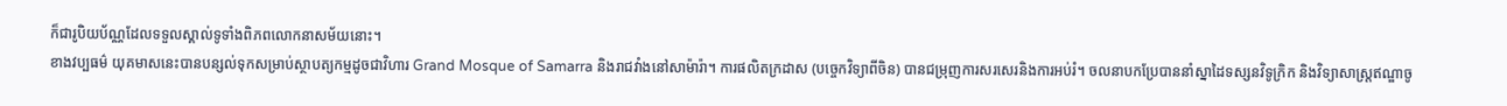ក៏ជារូបិយប័ណ្ណដែលទទួលស្គាល់ទូទាំងពិភពលោកនាសម័យនោះ។
ខាងវប្បធម៌ យុគមាសនេះបានបន្សល់ទុកសម្រាប់ស្ថាបត្យកម្មដូចជាវិហារ Grand Mosque of Samarra និងរាជវាំងនៅសាម៉ារ៉ា។ ការផលិតក្រដាស (បច្ចេកវិទ្យាពីចិន) បានជម្រុញការសរសេរនិងការអប់រំ។ ចលនាបកប្រែបាននាំស្នាដៃទស្សនវិទូក្រិក និងវិទ្យាសាស្ត្រឥណ្ឌាចូ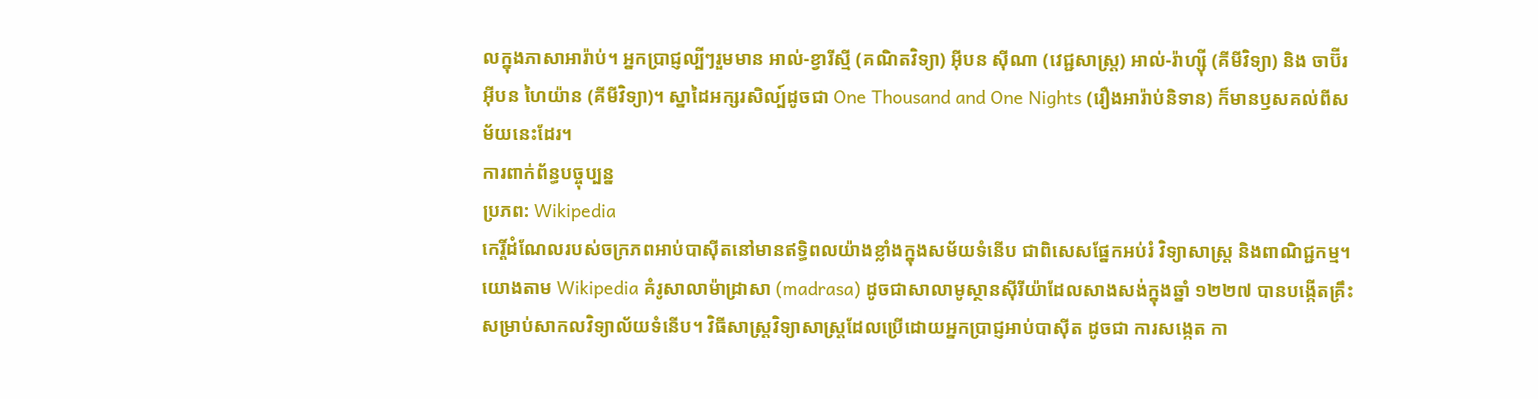លក្នុងភាសាអារ៉ាប់។ អ្នកប្រាជ្ញល្បីៗរួមមាន អាល់-ខ្វារីស្មី (គណិតវិទ្យា) អ៊ីបន ស៊ីណា (វេជ្ជសាស្ត្រ) អាល់-រ៉ាហ្ស៊ី (គីមីវិទ្យា) និង ចាប៊ីរ អ៊ីបន ហៃយ៉ាន (គីមីវិទ្យា)។ ស្នាដៃអក្សរសិល្ប៍ដូចជា One Thousand and One Nights (រឿងអារ៉ាប់និទាន) ក៏មានឫសគល់ពីសម័យនេះដែរ។
ការពាក់ព័ន្ធបច្ចុប្បន្ន
ប្រភព: Wikipedia
កេរ្តិ៍ដំណែលរបស់ចក្រភពអាប់បាស៊ីតនៅមានឥទ្ធិពលយ៉ាងខ្លាំងក្នុងសម័យទំនើប ជាពិសេសផ្នែកអប់រំ វិទ្យាសាស្ត្រ និងពាណិជ្ជកម្ម។ យោងតាម Wikipedia គំរូសាលាម៉ាដ្រាសា (madrasa) ដូចជាសាលាមូស្ថានស៊ីរីយ៉ាដែលសាងសង់ក្នុងឆ្នាំ ១២២៧ បានបង្កើតគ្រឹះសម្រាប់សាកលវិទ្យាល័យទំនើប។ វិធីសាស្ត្រវិទ្យាសាស្ត្រដែលប្រើដោយអ្នកប្រាជ្ញអាប់បាស៊ីត ដូចជា ការសង្កេត កា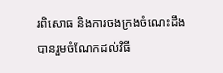រពិសោធ និងការចងក្រងចំណេះដឹង បានរួមចំណែកដល់វិធី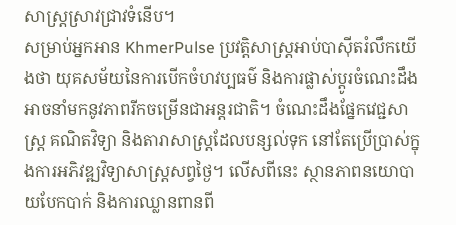សាស្រ្តស្រាវជ្រាវទំនើប។
សម្រាប់អ្នកអាន KhmerPulse ប្រវត្តិសាស្ត្រអាប់បាស៊ីតរំលឹកយើងថា យុគសម័យនៃការបើកចំហវប្បធម៌ និងការផ្លាស់ប្ដូរចំណេះដឹងអាចនាំមកនូវភាពរីកចម្រើនជាអន្តរជាតិ។ ចំណេះដឹងផ្នែកវេជ្ជសាស្ត្រ គណិតវិទ្យា និងតារាសាស្ត្រដែលបន្សល់ទុក នៅតែប្រើប្រាស់ក្នុងការអភិវឌ្ឍវិទ្យាសាស្ត្រសព្វថ្ងៃ។ លើសពីនេះ ស្ថានភាពនយោបាយបែកបាក់ និងការឈ្លានពានពី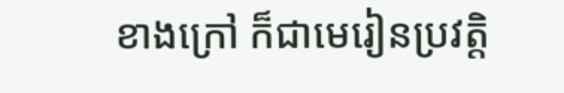ខាងក្រៅ ក៏ជាមេរៀនប្រវត្តិ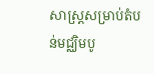សាស្ត្រសម្រាប់តំបន់មជ្ឈិមបូ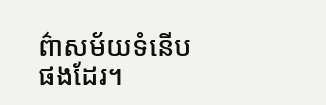ព៌ាសម័យទំនើបផងដែរ។